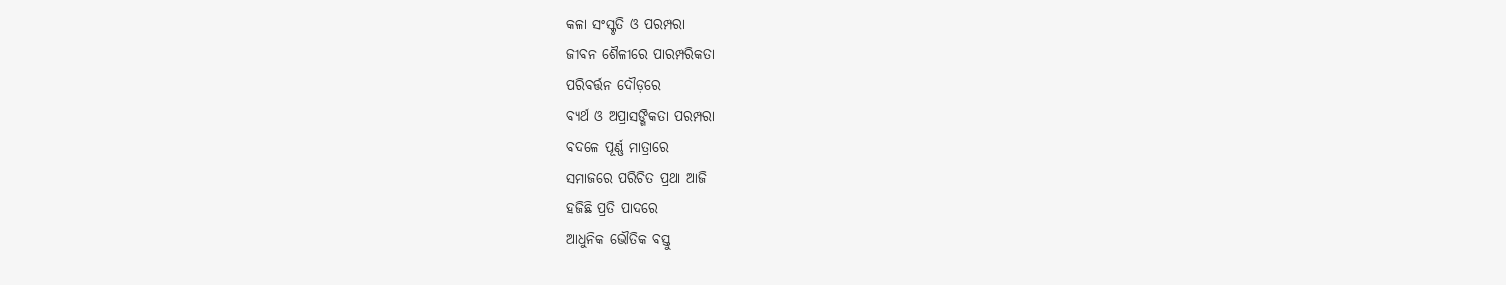କଳା ସଂସ୍କୃତି ଓ ପରମ୍ପରା
ଜୀବନ ଶୈଳୀରେ ପାରମ୍ପରିକତା
ପରିବର୍ତ୍ତନ ଦୌଡ଼ରେ
ବ୍ୟର୍ଥ ଓ ଅପ୍ରାସଙ୍ଗିକତା ପରମ୍ପରା
ବଦଳେ ପୂର୍ଣ୍ଣ ମାତ୍ରାରେ
ସମାଜରେ ପରିଚିତ ପ୍ରଥା ଆଜି
ହଜିଛି ପ୍ରତି ପାଦରେ
ଆଧୁନିକ ଭୌତିକ ବସ୍ତୁ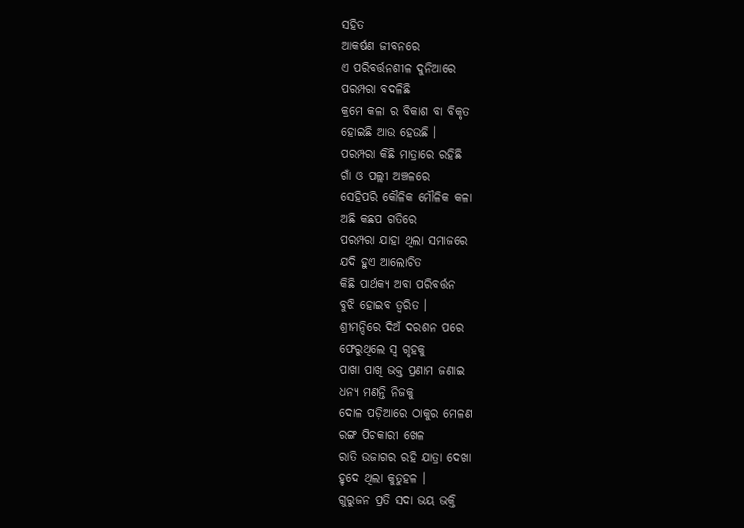ସହିତ
ଆକର୍ଷଣ ଜୀବନରେ
ଏ ପରିବର୍ତ୍ତନଶୀଳ ଦୁନିଆରେ
ପରମ୍ପରା ବଦଳିଛି
କ୍ରମେ କଳା ର ବିକାଶ ବା ବିକୃତ
ହୋଇଛି ଆଉ ହେଉଛି ।
ପରମ୍ପରା କିଛି ମାତ୍ରାରେ ରହିଛି
ଗାଁ ଓ ପଲ୍ଲୀ ଅଞ୍ଚଳରେ
ସେହିପରି କୌଳିକ ମୌଳିକ କଳା
ଅଛି କଛପ ଗତିରେ
ପରମ୍ପରା ଯାହା ଥିଲା ସମାଜରେ
ଯଦି ହୁଏ ଆଲୋଚିତ
କିଛି ପାର୍ଥକ୍ୟ ଅବା ପରିବର୍ତ୍ତନ
ବୁଝି ହୋଇବ ତ୍ୱରିତ ।
ଶ୍ରୀମନ୍ଦିରେ ଦିଅଁ ଦରଶନ ପରେ
ଫେରୁଥିଲେ ସ୍ୱ ଗୃହକୁ
ପାଖା ପାଖି ଭକ୍ତ ପ୍ରଣାମ ଜଣାଇ
ଧନ୍ୟ ମଣନ୍ତି ନିଜକୁ
ଦୋଳ ପଡ଼ିଆରେ ଠାକୁର ମେଳଣ
ରଙ୍ଗ ପିଚକାରୀ ଖେଳ
ରାତି ଉଜାଗର ରହି ଯାତ୍ରା ଦେଖା
ହୃଦେ ଥିଲା କୁତୁହଳ ।
ଗୁରୁଜନ ପ୍ରତି ସଦା ଭୟ ଭକ୍ତି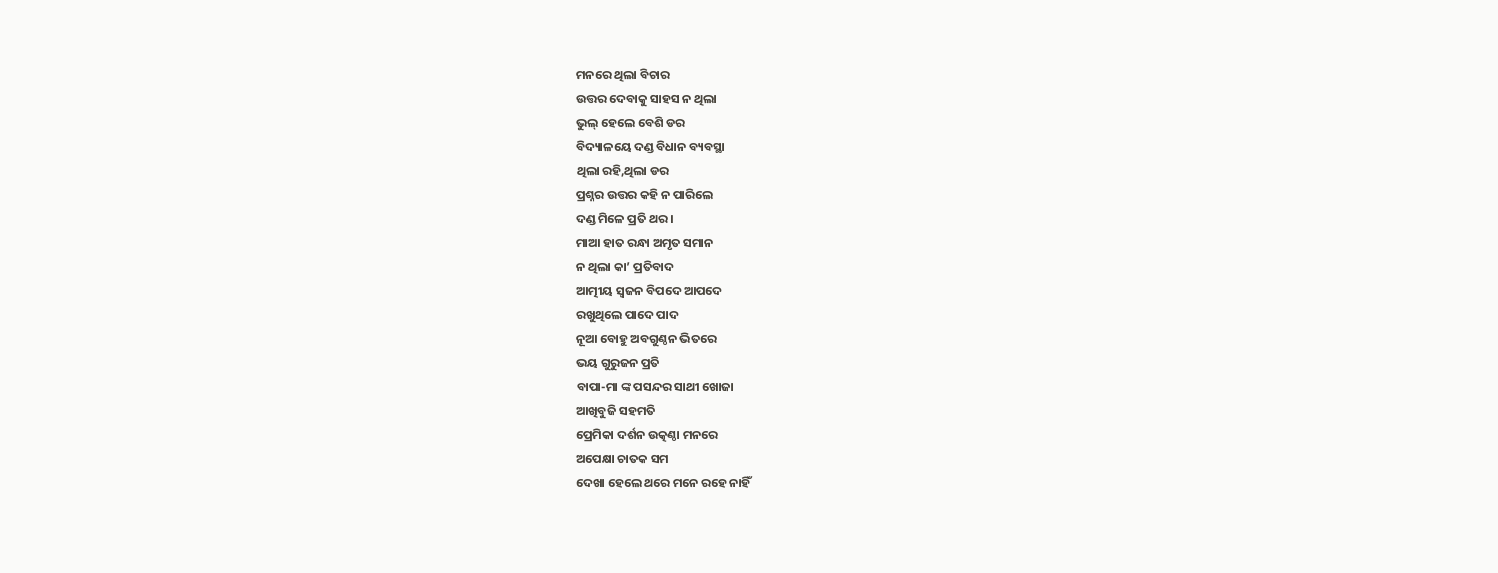ମନରେ ଥିଲା ବିଚାର
ଉତ୍ତର ଦେବାକୁ ସାହସ ନ ଥିଲା
ଭୁଲ୍ ହେଲେ ବେଶି ଡର
ବିଦ୍ୟାଳୟେ ଦଣ୍ଡ ବିଧାନ ବ୍ୟବସ୍ଥା
ଥିଲା ରହି,ଥିଲା ଡର
ପ୍ରଶ୍ନର ଉତ୍ତର କହି ନ ପାରିଲେ
ଦଣ୍ଡ ମିଳେ ପ୍ରତି ଥର ।
ମାଆ ହାତ ରନ୍ଧା ଅମୃତ ସମାନ
ନ ଥିଲା କା’ ପ୍ରତିବାଦ
ଆତ୍ମୀୟ ସ୍ୱଜନ ବିପଦେ ଆପଦେ
ରଖୁଥିଲେ ପାଦେ ପାଦ
ନୂଆ ବୋହୁ ଅବଗୁଣ୍ଠନ ଭିତରେ
ଭୟ ଗୁରୁଜନ ପ୍ରତି
ବାପା-ମା ଙ୍କ ପସନ୍ଦର ସାଥୀ ଖୋଜା
ଆଖିବୁଜି ସହମତି
ପ୍ରେମିକା ଦର୍ଶନ ଉତ୍କଣ୍ଠା ମନରେ
ଅପେକ୍ଷା ଚାତକ ସମ
ଦେଖା ହେଲେ ଥରେ ମନେ ରହେ ନାହିଁ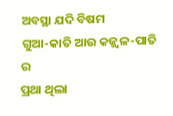ଅବସ୍ଥା ଯଦି ବିଷମ
ଗୁଆ-କାତି ଆଉ କଜ୍ଜ୍ଵଳ-ପାତି ର
ପ୍ରଥା ଥିଲା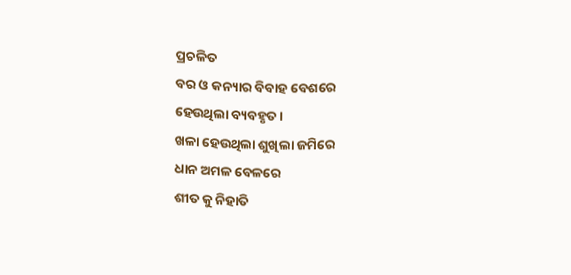ପ୍ରଚଳିତ
ବର ଓ କନ୍ୟାର ବିବାହ ବେଶରେ
ହେଉଥିଲା ବ୍ୟବହୃତ ।
ଖଳା ହେଉଥିଲା ଶୁଖିଲା ଜମିରେ
ଧାନ ଅମଳ ବେଳରେ
ଶୀତ କୁ ନିହାତି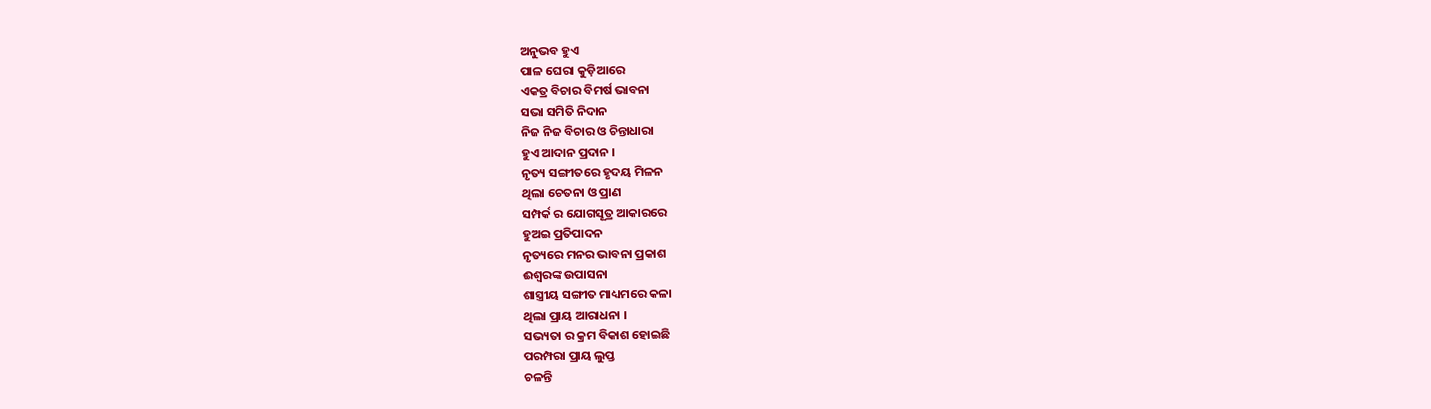ଅନୁଭବ ହୁଏ
ପାଳ ଘେରା କୁଡ଼ିଆରେ
ଏକତ୍ର ବିଚାର ବିମର୍ଷ ଭାବନା
ସଭା ସମିତି ନିଦାନ
ନିଜ ନିଜ ବିଚାର ଓ ଚିନ୍ତାଧାରା
ହୁଏ ଆଦାନ ପ୍ରଦାନ ।
ନୃତ୍ୟ ସଙ୍ଗୀତରେ ହୃଦୟ ମିଳନ
ଥିଲା ଚେତନା ଓ ପ୍ରାଣ
ସମ୍ପର୍କ ର ଯୋଗସୂତ୍ର ଆକାରରେ
ହୁଅଇ ପ୍ରତିପାଦନ
ନୃତ୍ୟରେ ମନର ଭାବନା ପ୍ରକାଶ
ଈଶ୍ୱରଙ୍କ ଉପାସନା
ଶାସ୍ତ୍ରୀୟ ସଙ୍ଗୀତ ମାଧ୍ୟମରେ କଳା
ଥିଲା ପ୍ରାୟ ଆରାଧନା ।
ସଭ୍ୟତା ର କ୍ରମ ବିକାଶ ହୋଇଛି
ପରମ୍ପରା ପ୍ରାୟ ଲୁପ୍ତ
ଚଳନ୍ତି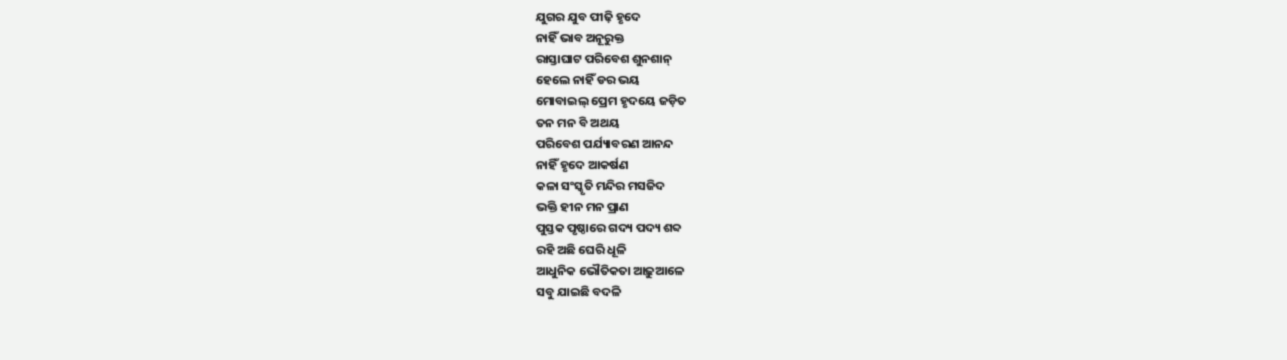ଯୁଗର ଯୁବ ପୀଢ଼ି ହୃଦେ
ନାହିଁ ଭାବ ଅନୂରୁକ୍ତ
ରାସ୍ତାଘାଟ ପରିବେଶ ଶୁନଶାନ୍
ହେଲେ ନାହିଁ ଡର ଭୟ
ମୋବାଇଲ୍ ପ୍ରେମ ହୃଦୟେ ଜଡ଼ିତ
ତନ ମନ ବି ଅଥୟ
ପରିବେଶ ପର୍ଯ୍ୟାବରଣ ଆନନ୍ଦ
ନାହିଁ ହୃଦେ ଆକର୍ଷଣ
କଳା ସଂସ୍କୃତି ମନ୍ଦିର ମସଜିଦ
ଭକ୍ତି ହୀନ ମନ ପ୍ରାଣ
ପୁସ୍ତକ ପୃଷ୍ଠାରେ ଗଦ୍ୟ ପଦ୍ୟ ଶବ୍ଦ
ରହି ଅଛି ଘେରି ଧୂଳି
ଆଧୁନିକ ଭୌତିକତା ଆଢ଼ୁଆଳେ
ସବୁ ଯାଇଛି ବଦଳି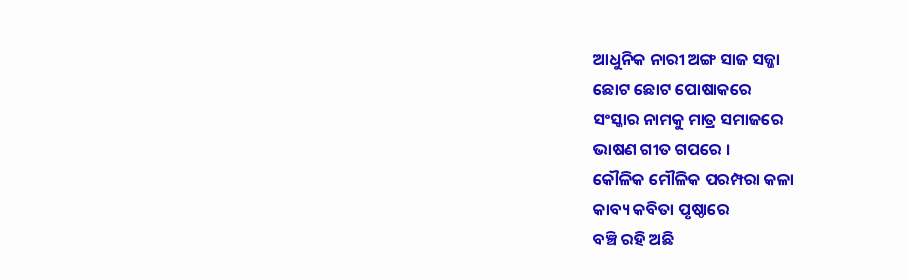ଆଧୁନିକ ନାରୀ ଅଙ୍ଗ ସାଜ ସଜ୍ଜା
ଛୋଟ ଛୋଟ ପୋଷାକରେ
ସଂସ୍କାର ନାମକୁ ମାତ୍ର ସମାଜରେ
ଭାଷଣ ଗୀତ ଗପରେ ।
କୌଳିକ ମୌଳିକ ପରମ୍ପରା କଳା
କାବ୍ୟ କବିତା ପୃଷ୍ଠାରେ
ବଞ୍ଚି ରହି ଅଛି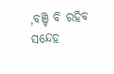,ବଞ୍ଚି ବି ରହିବ
ସନ୍ଦେହ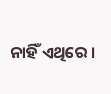ନାହିଁ ଏଥିରେ ।